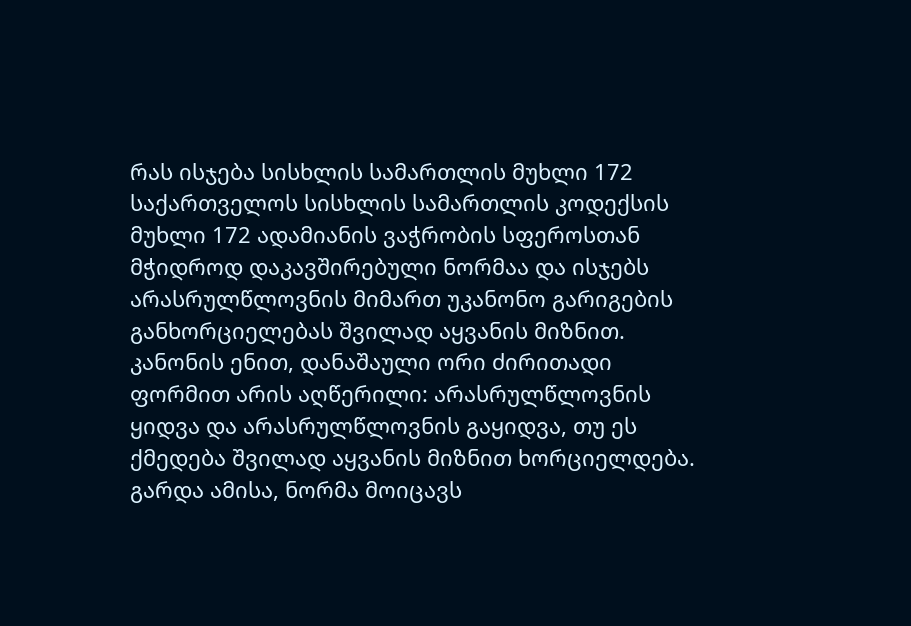რას ისჯება სისხლის სამართლის მუხლი 172
საქართველოს სისხლის სამართლის კოდექსის მუხლი 172 ადამიანის ვაჭრობის სფეროსთან მჭიდროდ დაკავშირებული ნორმაა და ისჯებს არასრულწლოვნის მიმართ უკანონო გარიგების განხორციელებას შვილად აყვანის მიზნით. კანონის ენით, დანაშაული ორი ძირითადი ფორმით არის აღწერილი: არასრულწლოვნის ყიდვა და არასრულწლოვნის გაყიდვა, თუ ეს ქმედება შვილად აყვანის მიზნით ხორციელდება. გარდა ამისა, ნორმა მოიცავს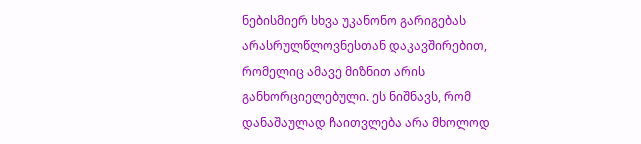ნებისმიერ სხვა უკანონო გარიგებას არასრულწლოვნესთან დაკავშირებით, რომელიც ამავე მიზნით არის განხორციელებული. ეს ნიშნავს, რომ დანაშაულად ჩაითვლება არა მხოლოდ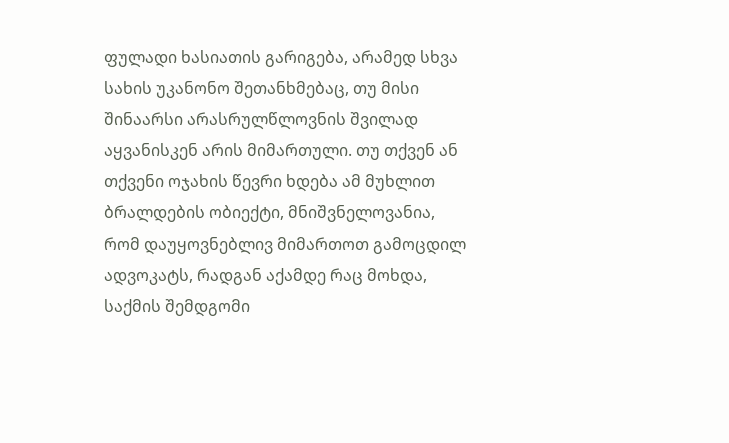ფულადი ხასიათის გარიგება, არამედ სხვა სახის უკანონო შეთანხმებაც, თუ მისი შინაარსი არასრულწლოვნის შვილად აყვანისკენ არის მიმართული. თუ თქვენ ან თქვენი ოჯახის წევრი ხდება ამ მუხლით ბრალდების ობიექტი, მნიშვნელოვანია, რომ დაუყოვნებლივ მიმართოთ გამოცდილ ადვოკატს, რადგან აქამდე რაც მოხდა, საქმის შემდგომი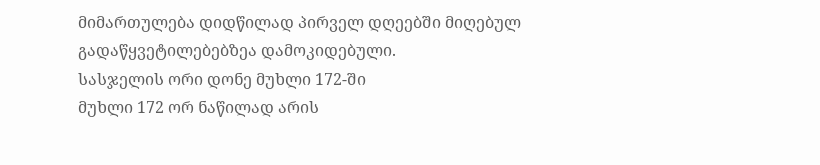მიმართულება დიდწილად პირველ დღეებში მიღებულ გადაწყვეტილებებზეა დამოკიდებული.
სასჯელის ორი დონე მუხლი 172-ში
მუხლი 172 ორ ნაწილად არის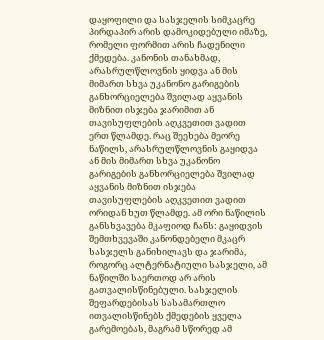დაყოფილი და სასჯელის სიმკაცრე პირდაპირ არის დამოკიდებული იმაზე, რომელი ფორმით არის ჩადენილი ქმედება. კანონის თანახმად, არასრულწლოვნის ყიდვა ან მის მიმართ სხვა უკანონო გარიგების განხორციელება შვილად აყვანის მიზნით ისჯება ჯარიმით ან თავისუფლების აღკვეთით ვადით ერთ წლამდე. რაც შეეხება მეორე ნაწილს, არასრულწლოვნის გაყიდვა ან მის მიმართ სხვა უკანონო გარიგების განხორციელება შვილად აყვანის მიზნით ისჯება თავისუფლების აღკვეთით ვადით ორიდან ხუთ წლამდე. ამ ორი ნაწილის განსხვავება მკაფიოდ ჩანს: გაყიდვის შემთხვევაში კანონდებელი მკაცრ სასჯელს განიხილავს და ჯარიმა, როგორც ალტერნატიული სასჯელი, ამ ნაწილში საერთოდ არ არის გათვალისწინებული. სასჯელის შეფარდებისას სასამართლო ითვალისწინებს ქმედების ყველა გარემოებას, მაგრამ სწორედ ამ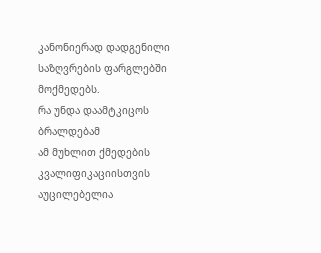კანონიერად დადგენილი საზღვრების ფარგლებში მოქმედებს.
რა უნდა დაამტკიცოს ბრალდებამ
ამ მუხლით ქმედების კვალიფიკაციისთვის აუცილებელია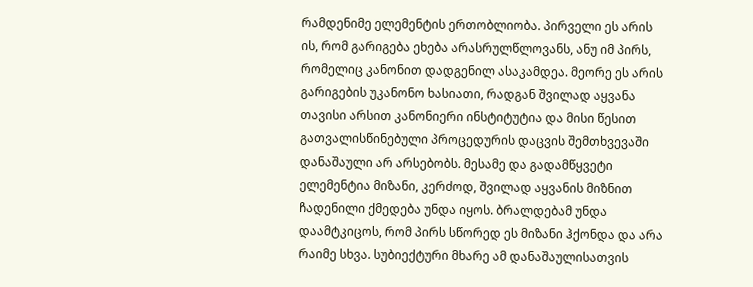რამდენიმე ელემენტის ერთობლიობა. პირველი ეს არის ის, რომ გარიგება ეხება არასრულწლოვანს, ანუ იმ პირს, რომელიც კანონით დადგენილ ასაკამდეა. მეორე ეს არის გარიგების უკანონო ხასიათი, რადგან შვილად აყვანა თავისი არსით კანონიერი ინსტიტუტია და მისი წესით გათვალისწინებული პროცედურის დაცვის შემთხვევაში დანაშაული არ არსებობს. მესამე და გადამწყვეტი ელემენტია მიზანი, კერძოდ, შვილად აყვანის მიზნით ჩადენილი ქმედება უნდა იყოს. ბრალდებამ უნდა დაამტკიცოს, რომ პირს სწორედ ეს მიზანი ჰქონდა და არა რაიმე სხვა. სუბიექტური მხარე ამ დანაშაულისათვის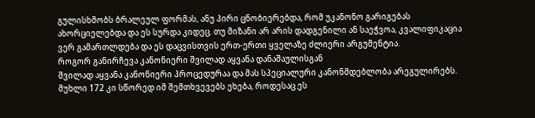გულისხმობს ბრალეულ ფორმას, ანუ პირი ცნობიერებდა, რომ უკანონო გარიგებას ახორციელებდა და ეს სურდა კიდეც. თუ მიზანი არ არის დადგენილი ან საეჭვოა, კვალიფიკაცია ვერ გამართლდება და ეს დაცვისთვის ერთ-ერთი ყველაზე ძლიერი არგუმენტია.
როგორ განირჩევა კანონიერი შვილად აყვანა დანაშაულისგან
შვილად აყვანა კანონიერი პროცედურაა და მას სპეციალური კანონმდებლობა არეგულირებს. მუხლი 172 კი სწორედ იმ შემთხვევებს ეხება, როდესაც ეს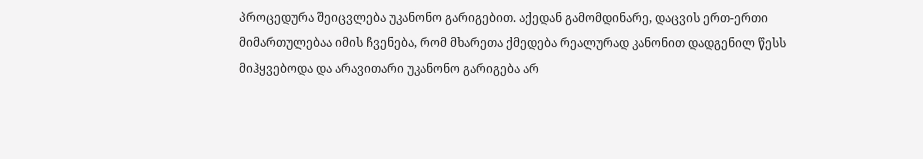პროცედურა შეიცვლება უკანონო გარიგებით. აქედან გამომდინარე, დაცვის ერთ-ერთი მიმართულებაა იმის ჩვენება, რომ მხარეთა ქმედება რეალურად კანონით დადგენილ წესს მიჰყვებოდა და არავითარი უკანონო გარიგება არ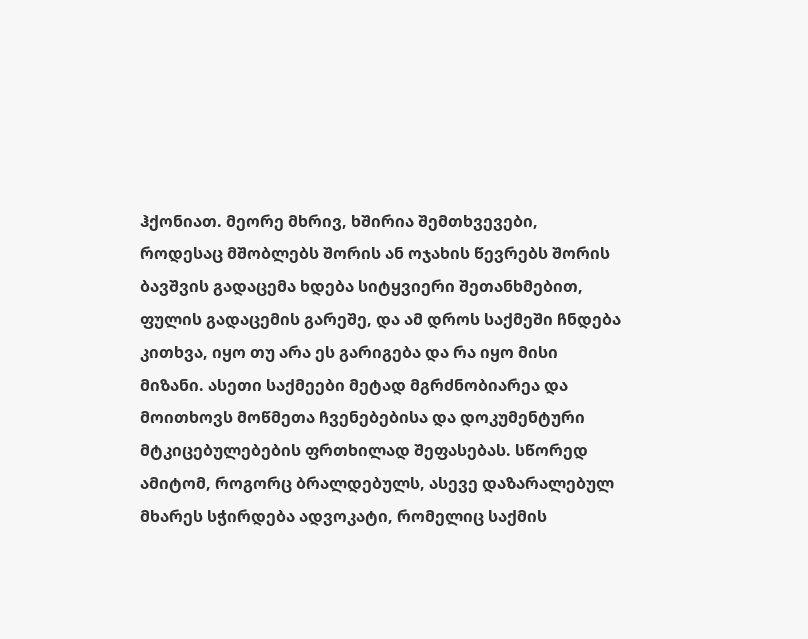ჰქონიათ. მეორე მხრივ, ხშირია შემთხვევები, როდესაც მშობლებს შორის ან ოჯახის წევრებს შორის ბავშვის გადაცემა ხდება სიტყვიერი შეთანხმებით, ფულის გადაცემის გარეშე, და ამ დროს საქმეში ჩნდება კითხვა, იყო თუ არა ეს გარიგება და რა იყო მისი მიზანი. ასეთი საქმეები მეტად მგრძნობიარეა და მოითხოვს მოწმეთა ჩვენებებისა და დოკუმენტური მტკიცებულებების ფრთხილად შეფასებას. სწორედ ამიტომ, როგორც ბრალდებულს, ასევე დაზარალებულ მხარეს სჭირდება ადვოკატი, რომელიც საქმის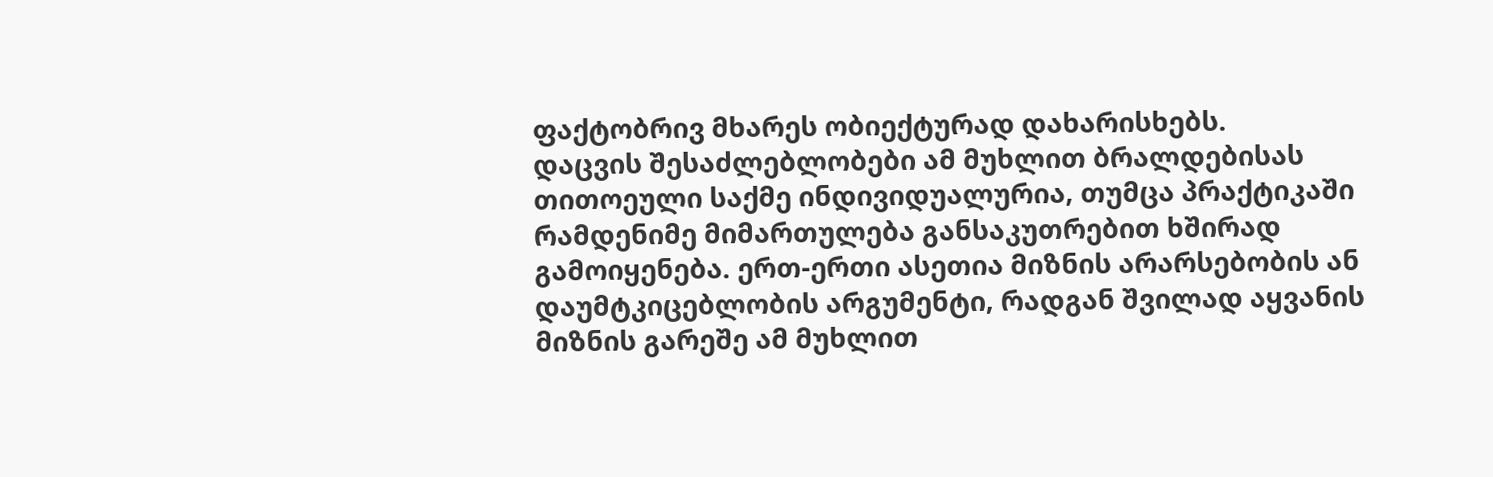ფაქტობრივ მხარეს ობიექტურად დახარისხებს.
დაცვის შესაძლებლობები ამ მუხლით ბრალდებისას
თითოეული საქმე ინდივიდუალურია, თუმცა პრაქტიკაში რამდენიმე მიმართულება განსაკუთრებით ხშირად გამოიყენება. ერთ-ერთი ასეთია მიზნის არარსებობის ან დაუმტკიცებლობის არგუმენტი, რადგან შვილად აყვანის მიზნის გარეშე ამ მუხლით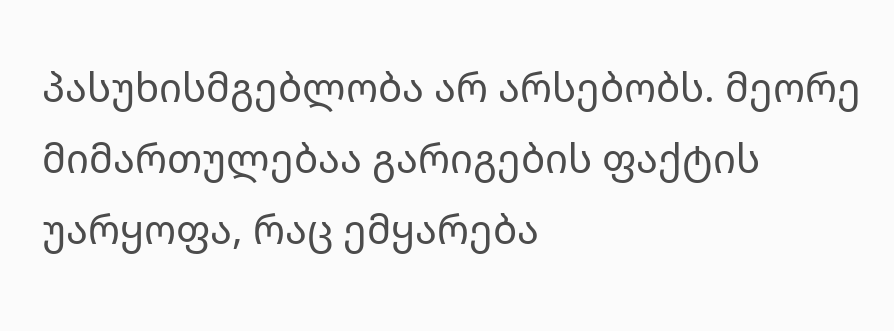პასუხისმგებლობა არ არსებობს. მეორე მიმართულებაა გარიგების ფაქტის უარყოფა, რაც ემყარება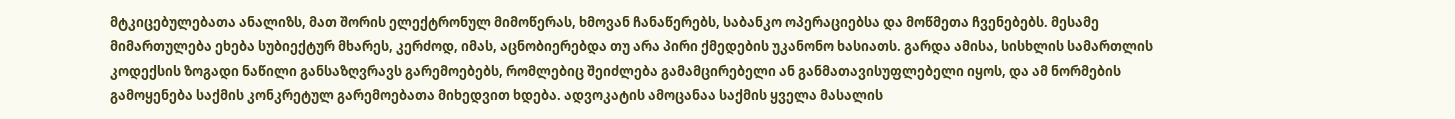მტკიცებულებათა ანალიზს, მათ შორის ელექტრონულ მიმოწერას, ხმოვან ჩანაწერებს, საბანკო ოპერაციებსა და მოწმეთა ჩვენებებს. მესამე მიმართულება ეხება სუბიექტურ მხარეს, კერძოდ, იმას, აცნობიერებდა თუ არა პირი ქმედების უკანონო ხასიათს. გარდა ამისა, სისხლის სამართლის კოდექსის ზოგადი ნაწილი განსაზღვრავს გარემოებებს, რომლებიც შეიძლება გამამცირებელი ან განმათავისუფლებელი იყოს, და ამ ნორმების გამოყენება საქმის კონკრეტულ გარემოებათა მიხედვით ხდება. ადვოკატის ამოცანაა საქმის ყველა მასალის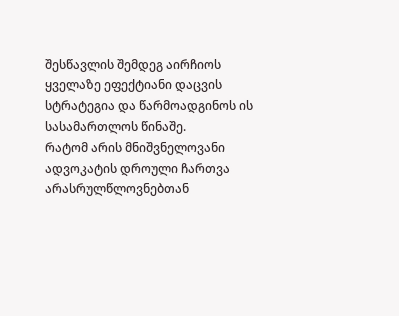შესწავლის შემდეგ აირჩიოს ყველაზე ეფექტიანი დაცვის სტრატეგია და წარმოადგინოს ის სასამართლოს წინაშე.
რატომ არის მნიშვნელოვანი ადვოკატის დროული ჩართვა
არასრულწლოვნებთან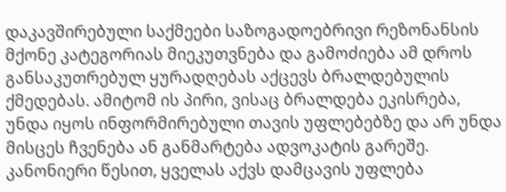დაკავშირებული საქმეები საზოგადოებრივი რეზონანსის მქონე კატეგორიას მიეკუთვნება და გამოძიება ამ დროს განსაკუთრებულ ყურადღებას აქცევს ბრალდებულის ქმედებას. ამიტომ ის პირი, ვისაც ბრალდება ეკისრება, უნდა იყოს ინფორმირებული თავის უფლებებზე და არ უნდა მისცეს ჩვენება ან განმარტება ადვოკატის გარეშე. კანონიერი წესით, ყველას აქვს დამცავის უფლება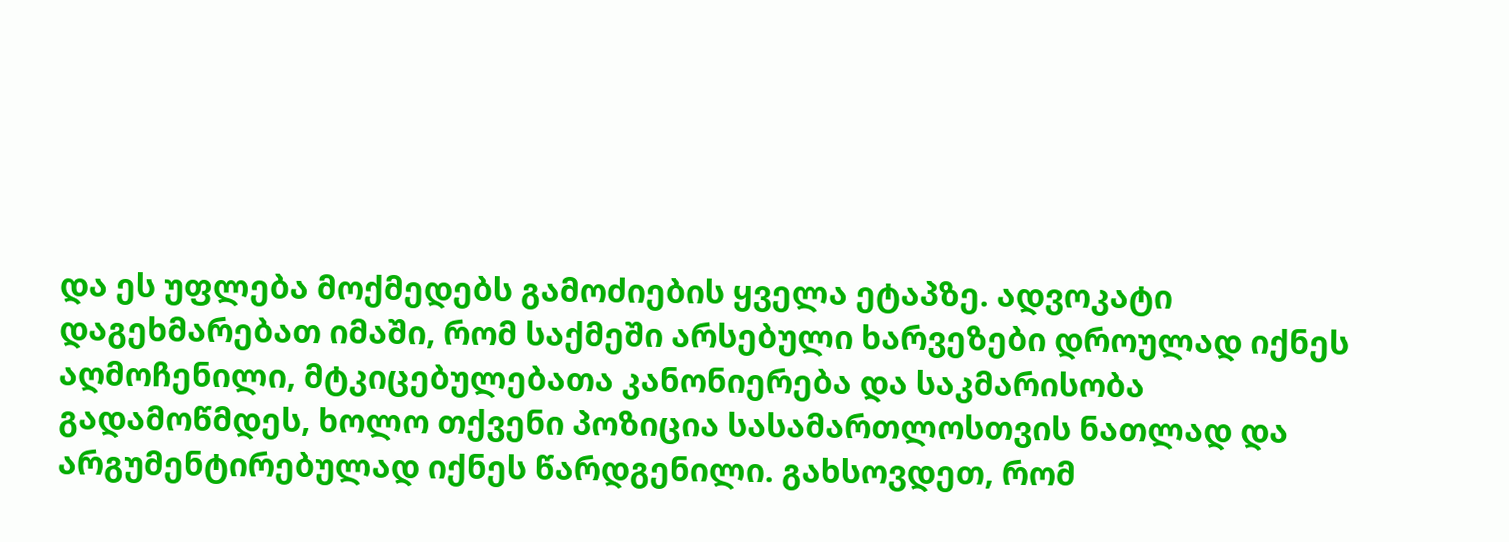და ეს უფლება მოქმედებს გამოძიების ყველა ეტაპზე. ადვოკატი დაგეხმარებათ იმაში, რომ საქმეში არსებული ხარვეზები დროულად იქნეს აღმოჩენილი, მტკიცებულებათა კანონიერება და საკმარისობა გადამოწმდეს, ხოლო თქვენი პოზიცია სასამართლოსთვის ნათლად და არგუმენტირებულად იქნეს წარდგენილი. გახსოვდეთ, რომ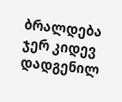ბრალდება ჯერ კიდევ დადგენილ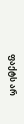ფაქტს არ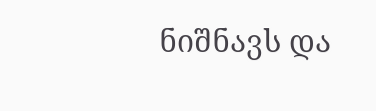ნიშნავს და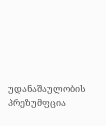უდანაშაულობის პრეზუმფცია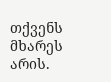თქვენს მხარეს არის.